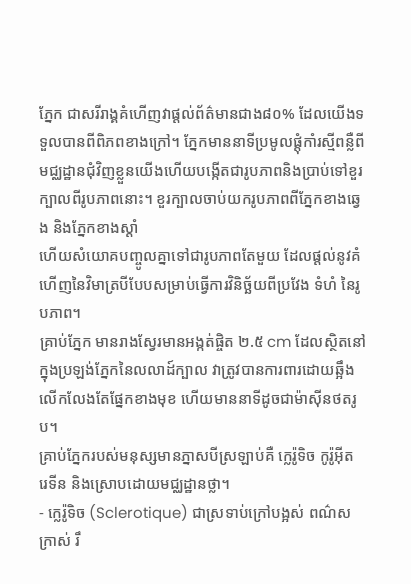ភ្នែក ជាសរីរាង្គគំហើញវាផ្ដល់ព័ត៌មានជាង៨០% ដែលយើងទទួលបានពីពិភពខាងក្រៅ។ ភ្នែកមាននាទីប្រមូលផ្ដុំកាំរស្មីពន្លឺពីមជ្ឈដ្ឋានជុំវិញខ្លួនយើងហើយបង្កើតជារូបភាពនិងប្រាប់ទៅខួរក្បាលពីរូបភាពនោះ។ ខួរក្បាលចាប់យករូបភាពពីភ្នែកខាងឆ្វេង និងភ្នែកខាងស្ដាំ
ហើយសំយោគបញ្ចូលគ្នាទៅជារូបភាពតែមួយ ដែលផ្ដល់នូវគំហើញនៃវិមាត្របីបែបសម្រាប់ធ្វើការវិនិច្ឆ័យពីប្រវែង ទំហំ នៃរូបភាព។
គ្រាប់ភ្នែក មានរាងស្វែរមានអង្កត់ផ្ចិត ២.៥ cm ដែលស្ថិតនៅក្នុងប្រឡង់ភ្នែកនៃលលាដ៍ក្បាល វាត្រូវបានការពារដោយឆ្អឹងលើកលែងតែផ្នែកខាងមុខ ហើយមាននាទីដូចជាម៉ាស៊ីនថតរូប។
គ្រាប់ភ្នែករបស់មនុស្សមានភ្នាសបីស្រឡាប់គឺ ក្លេរ៉ូទិច កូរ៉ូអ៊ីត រេទីន និងស្រោបដោយមជ្ឈដ្ឋានថ្លា។
- ក្លេរ៉ូទិច (Sclerotique) ជាស្រទាប់ក្រៅបង្អស់ ពណ៌ស ក្រាស់ រឹ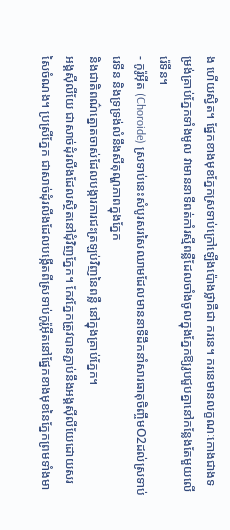ង ហើយស្វិត។ ផ្នែកខាងមុខភ្នែកស្រទាប់ក្រៅឡើងប៉ោងថ្លាគឺជា ករនេ។ ករនេមានលក្ខណៈកោងជាងទម្រង់គ្រាប់ភ្នែកទាំងមូល វាមាននាទីពត់កាំរស្មីពន្លឺដែលចាំងចូលក្នុងភ្នែកឱ្យរូបជួបគ្នានៅកន្លែងតែមួយលើរ៉េទីន។
- កូរ៉ូអ៊ីត (Choroide) ស្រទាប់នេះសំបូរសរសៃឈាមដែលមាននាទីដឹកនាំសារធាតុចិញ្ចឹមO2ដល់ស្រទាប់រេទីន និងទ្រទ្រង់លំនឹងសីតុណ្ហភាពក្នុងភ្នែក
និងជាតិពណ៌ត្នោតចាស់ដែលបង្ការការជះត្រឡប់វិញនៃពន្លឺ នៅក្នុងគ្រាប់ភ្នែក។
អង្គស៊ីលីយែ ជាសាច់ដុំរលីងដែលស្ថិតនៅជុំវិញភ្នែក។ កែវភ្នែកត្រូវបានភ្ជាប់នឹងអង្គស៊ីលីយែដោយសរសៃចំណង។ ប្រស្រីភ្នែក ជាសាច់ដុំរលីងដែលបង្កើតពីស្រទាប់កូរ៉ូអ៊ីតនៅផ្នែកខាងមុខនៃភ្នែកព្រមទាំងមា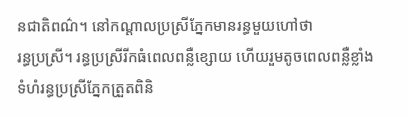នជាតិពណ៌។ នៅកណ្ដាលប្រស្រីភ្នែកមានរន្ធមួយហៅថា
រន្ធប្រស្រី។ រន្ធប្រស្រីរីកធំពេលពន្លឺខ្សោយ ហើយរួមតូចពេលពន្លឺខ្លាំង ទំហំរន្ធប្រស្រីភ្នែកត្រួតពិនិ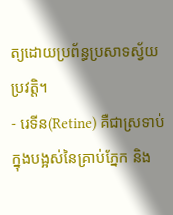ត្យដោយប្រព័ន្ធប្រសាទស្វ័យប្រវត្តិ។
- រេទីន(Retine) គឺជាស្រទាប់ក្នុងបង្អស់នៃគ្រាប់ភ្នែក និង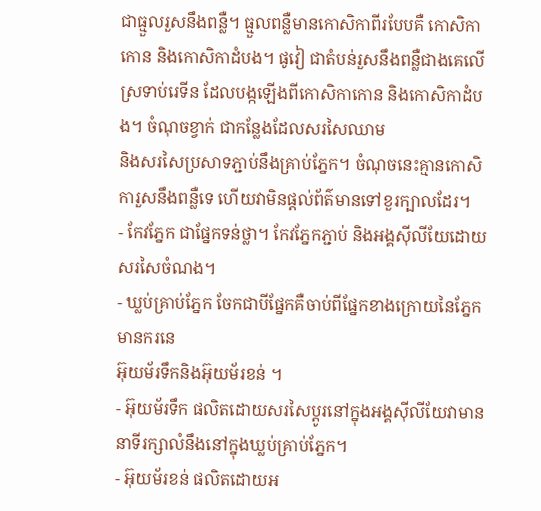ជាធ្មួលរួសនឹងពន្លឺ។ ធ្មួលពន្លឺមានកោសិកាពីរបែបគឺ កោសិកាកោន និងកោសិកាដំបង។ ផូវៀ ជាតំបន់រួសនឹងពន្លឺជាងគេលើស្រទាប់រេទីន ដែលបង្កឡើងពីកោសិកាកោន និងកោសិកាដំបង។ ចំណុចខ្វាក់ ជាកន្លែងដែលសរសៃឈាម
និងសរសៃប្រសាទភ្ជាប់នឹងគ្រាប់ភ្នែក។ ចំណុចនេះគ្មានកោសិការួសនឹងពន្លឺទេ ហើយវាមិនផ្ដល់ព័ត៌មានទៅខួរក្បាលដែរ។
- កែវភ្នែក ជាផ្នែកទន់ថ្លា។ កែវភ្នែកភ្ជាប់ និងអង្គស៊ីលីយែដោយសរសៃចំណង។
- ឃ្លប់គ្រាប់ភ្នែក ចែកជាបីផ្នែកគឺចាប់ពីផ្នែកខាងក្រោយនៃភ្នែកមានករនេ
អ៊ុយម័រទឹកនិងអ៊ុយម័រខន់ ។
- អ៊ុយម័រទឹក ផលិតដោយសរសៃប្ដូរនៅក្នុងអង្គស៊ីលីយែវាមាននាទីរក្សាលំនឹងនៅក្នុងឃ្លប់គ្រាប់ភ្នែក។
- អ៊ុយម័រខន់ ផលិតដោយអ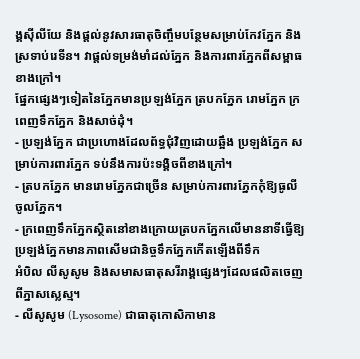ង្គស៊ីលីយែ និងផ្ដល់នូវសារធាតុចិញ្ចឹមបន្ថែមសម្រាប់កែវភ្នែក និងស្រទាប់រេទីន។ វាផ្ដល់ទម្រង់មាំដល់ភ្នែក និងការពារភ្នែកពីសម្ពាធខាងក្រៅ។
ផ្នែកផ្សេងៗទៀតនៃភ្នែកមានប្រឡង់ភ្នែក ត្របកភ្នែក រោមភ្នែក ក្រពេញទឹកភ្នែក និងសាច់ដុំ។
- ប្រឡង់ភ្នែក ជាប្រហោងដែលព័ទ្ធជុំវិញដោយឆ្អឹង ប្រឡង់ភ្នែក សម្រាប់ការពារភ្នែក ទប់នឹងការប៉ះទង្គិចពីខាងក្រៅ។
- ត្របកភ្នែក មានរោមភ្នែកជាច្រើន សម្រាប់ការពារភ្នែកកុំឱ្យធូលីចូលភ្នែក។
- ក្រពេញទឹកភ្នែកស្ថិតនៅខាងក្រោយត្របកភ្នែកលើមាននាទីធ្វើឱ្យប្រឡង់ភ្នែកមានភាពសើមជានិច្ចទឹកភ្នែកកើតឡើងពីទឹក
អំបិល លីសូសូម និងសមាសធាតុសរីរាង្គផ្សេងៗដែលផលិតចេញពីភ្នាសស្លេស្ម។
- លីសូសូម (Lysosome) ជាធាតុកោសិកាមាន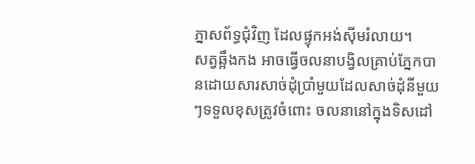ភ្នាសព័ទ្ធជុំវិញ ដែលផ្ទុកអង់ស៊ីមរំលាយ។
សត្វឆ្អឹងកង អាចធ្វើចលនាបង្វិលគ្រាប់ភ្នែកបានដោយសារសាច់ដុំប្រាំមួយដែលសាច់ដុំនីមួយៗទទួលខុសត្រូវចំពោះ ចលនានៅក្នុងទិសដៅ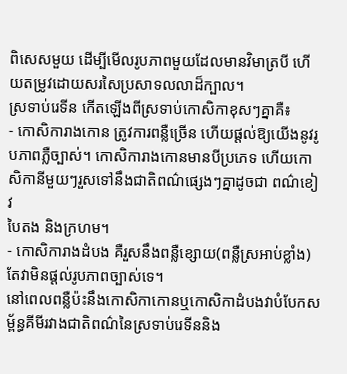ពិសេសមួយ ដើម្បីមើលរូបភាពមួយដែលមានវិមាត្របី ហើយតម្រូវដោយសរសៃប្រសាទលលាដ៏ក្បាល។
ស្រទាប់រេទីន កើតឡើងពីស្រទាប់កោសិកាខុសៗគ្នាគឺ៖
- កោសិការាងកោន ត្រូវការពន្លឺច្រើន ហើយផ្ដល់ឱ្យយើងនូវរូបភាពភ្លឺច្បាស់។ កោសិការាងកោនមានបីប្រភេទ ហើយកោសិកានីមួយៗរួសទៅនឹងជាតិពណ៌ផ្សេងៗគ្នាដូចជា ពណ៌ខៀវ
បៃតង និងក្រហម។
- កោសិការាងដំបង គឺរួសនឹងពន្លឺខ្សោយ(ពន្លឺស្រអាប់ខ្លាំង)តែវាមិនផ្ដល់រូបភាពច្បាស់ទេ។
នៅពេលពន្លឺប៉ះនឹងកោសិកាកោនឬកោសិកាដំបងវាបំបែកសម្ព័ន្ធគីមីរវាងជាតិពណ៌នៃស្រទាប់រេទីននិង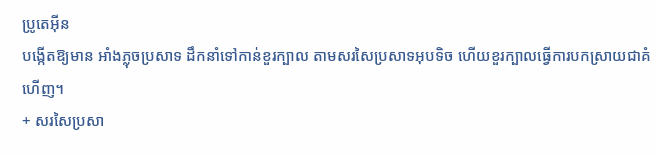ប្រូតេអ៊ីន
បង្កើតឱ្យមាន អាំងភ្លុចប្រសាទ ដឹកនាំទៅកាន់ខួរក្បាល តាមសរសៃប្រសាទអុបទិច ហើយខួរក្បាលធ្វើការបកស្រាយជាគំហើញ។
+ សរសៃប្រសា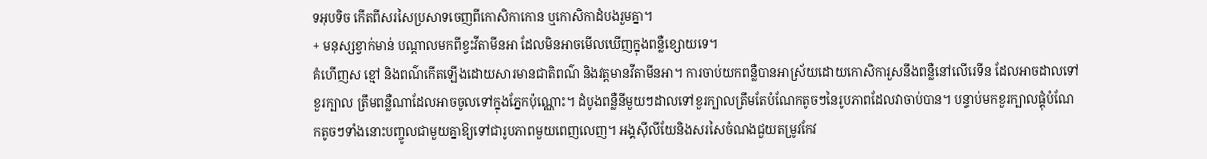ទអុបទិច កើតពីសរសៃប្រសាទចេញពីកោសិកាកោន ឬកោសិកាដំបងរួមគ្នា។
+ មនុស្សខ្វាក់មាន់ បណ្ដាលមកពីខ្វះវីតាមីនអា ដែលមិនអាចមើលឃើញក្នុងពន្លឺខ្សោយទេ។
គំហើញស ខ្មៅ និងពណ៌កើតឡើងដោយសារមានជាតិពណ៌ និងវត្តមានវីតាមីនអា។ ការចាប់យកពន្លឺបានអាស្រ័យដោយកោសិការួសនឹងពន្លឺនៅលើរេទីន ដែលអាចដាលទៅខួរក្បាល ត្រឹមពន្លឺណាដែលអាចចូលទៅក្នុងភ្នែកប៉ុណ្ណោះ។ ដំបូងពន្លឺនីមួយៗដាលទៅខួរក្បាលត្រឹមតែបំណែកតូចៗនៃរូបភាពដែលវាចាប់បាន។ បន្ទាប់មកខួរក្បាលផ្គុំបំណែកតូចៗទាំងនោះបញ្ចូលជាមួយគ្នាឱ្យទៅជារូបភាពមួយពេញលេញ។ អង្គស៊ីលីយែនិងសរសៃចំណងជួយតម្រូវកែវ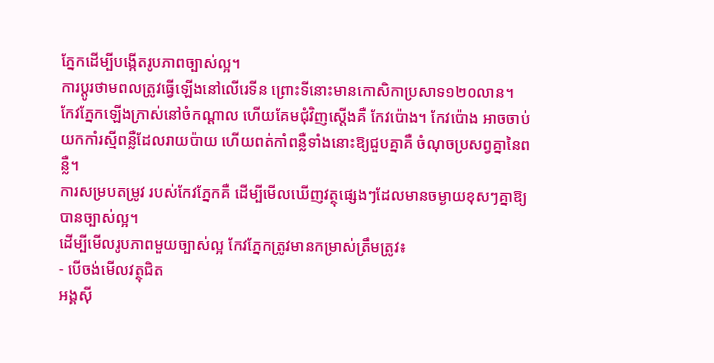ភ្នែកដើម្បីបង្កើតរូបភាពច្បាស់ល្អ។
ការប្ដូរថាមពលត្រូវធ្វើឡើងនៅលើរេទីន ព្រោះទីនោះមានកោសិកាប្រសាទ១២០លាន។
កែវភ្នែកឡើងក្រាស់នៅចំកណ្ដាល ហើយគែមជុំវិញស្ដើងគឺ កែវប៉ោង។ កែវប៉ោង អាចចាប់យកកាំរស្មីពន្លឺដែលរាយប៉ាយ ហើយពត់កាំពន្លឺទាំងនោះឱ្យជួបគ្នាគឺ ចំណុចប្រសព្វគ្នានៃពន្លឺ។
ការសម្របតម្រូវ របស់កែវភ្នែកគឺ ដើម្បីមើលឃើញវត្ថុផ្សេងៗដែលមានចម្ងាយខុសៗគ្នាឱ្យបានច្បាស់ល្អ។
ដើម្បីមើលរូបភាពមួយច្បាស់ល្អ កែវភ្នែកត្រូវមានកម្រាស់ត្រឹមត្រូវ៖
- បើចង់មើលវត្ថុជិត
អង្គស៊ី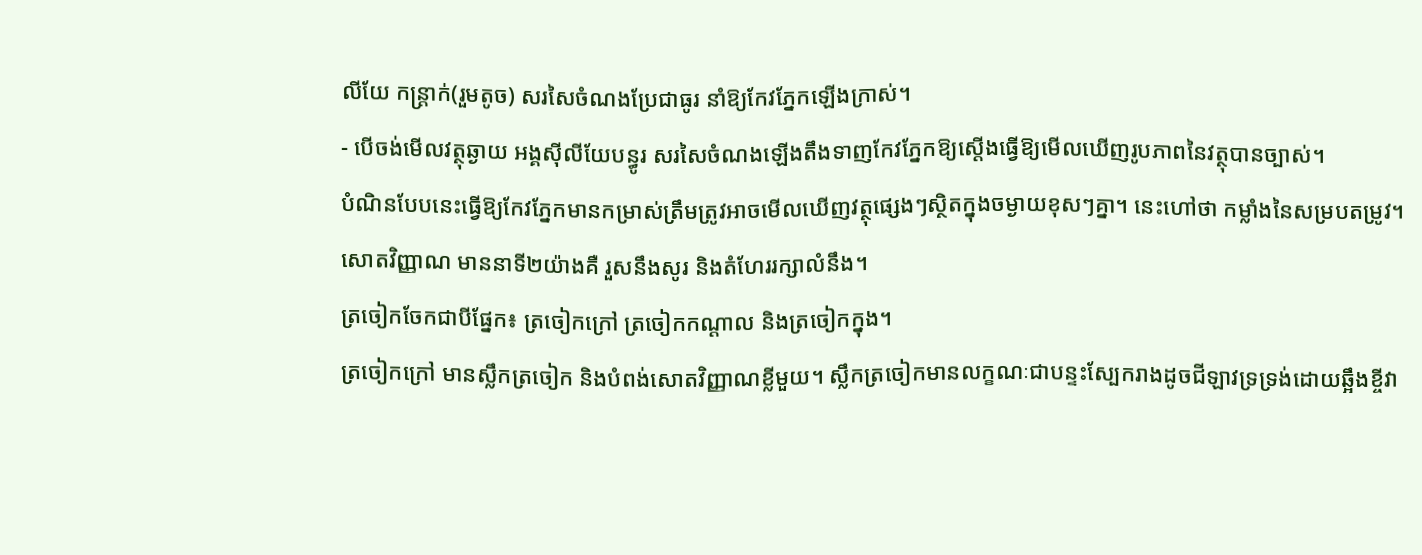លីយែ កន្រ្តាក់(រួមតូច) សរសៃចំណងប្រែជាធូរ នាំឱ្យកែវភ្នែកឡើងក្រាស់។
- បើចង់មើលវត្ថុឆ្ងាយ អង្គស៊ីលីយែបន្ធូរ សរសៃចំណងឡើងតឹងទាញកែវភ្នែកឱ្យស្ដើងធ្វើឱ្យមើលឃើញរូបភាពនៃវត្ថុបានច្បាស់។
បំណិនបែបនេះធ្វើឱ្យកែវភ្នែកមានកម្រាស់ត្រឹមត្រូវអាចមើលឃើញវត្ថុផ្សេងៗស្ថិតក្នុងចម្ងាយខុសៗគ្នា។ នេះហៅថា កម្លាំងនៃសម្របតម្រូវ។
សោតវិញ្ញាណ មាននាទី២យ៉ាងគឺ រួសនឹងសូរ និងតំហែររក្សាលំនឹង។
ត្រចៀកចែកជាបីផ្នែក៖ ត្រចៀកក្រៅ ត្រចៀកកណ្ដាល និងត្រចៀកក្នុង។
ត្រចៀកក្រៅ មានស្លឹកត្រចៀក និងបំពង់សោតវិញ្ញាណខ្លីមួយ។ ស្លឹកត្រចៀកមានលក្ខណៈជាបន្ទះស្បែករាងដូចជីឡាវទ្រទ្រង់ដោយឆ្អឹងខ្ចីវា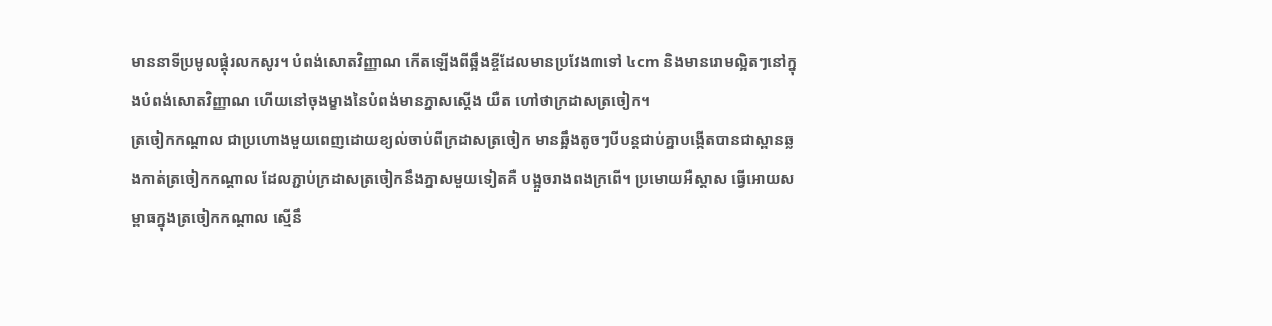មាននាទីប្រមូលផ្ដុំរលកសូរ។ បំពង់សោតវិញ្ញាណ កើតឡើងពីឆ្អឹងខ្ចីដែលមានប្រវែង៣ទៅ ៤cm និងមានរោមល្អិតៗនៅក្នុងបំពង់សោតវិញ្ញាណ ហើយនៅចុងម្ខាងនៃបំពង់មានភ្នាសស្ដើង យឺត ហៅថាក្រដាសត្រចៀក។
ត្រចៀកកណ្ដាល ជាប្រហោងមួយពេញដោយខ្យល់ចាប់ពីក្រដាសត្រចៀក មានឆ្អឹងតូចៗបីបន្តជាប់គ្នាបង្កើតបានជាស្ពានឆ្លងកាត់ត្រចៀកកណ្ដាល ដែលភ្ជាប់ក្រដាសត្រចៀកនឹងភ្នាសមួយទៀតគឺ បង្អួចរាងពងក្រពើ។ ប្រមោយអឺស្តាស ធ្វើអោយសម្ពាធក្នុងត្រចៀកកណ្ដាល ស្មើនឹ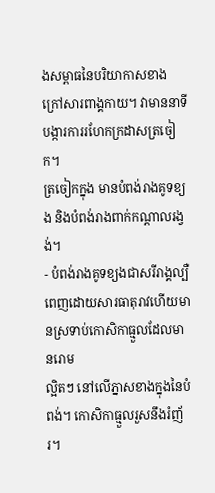ងសម្ពាធនៃបរិយាកាសខាងក្រៅសារពាង្គកាយ។ វាមាននាទីបង្ការការរហែកក្រដាសត្រចៀក។
ត្រចៀកក្នុង មានបំពង់រាងគូទខ្យង និងបំពង់រាងពាក់កណ្ដាលរង្វង់។
- បំពង់រាងគូទខ្យងជាសរីរាង្គល្បឺពេញដោយសារធាតុរាវហើយមានស្រទាប់កោសិកាធ្មួលដែលមានរោម
ល្អិតៗ នៅលើភ្នាសខាងក្នុងនៃបំពង់។ កោសិកាធ្មួលរួសនឹងរំញ័រ។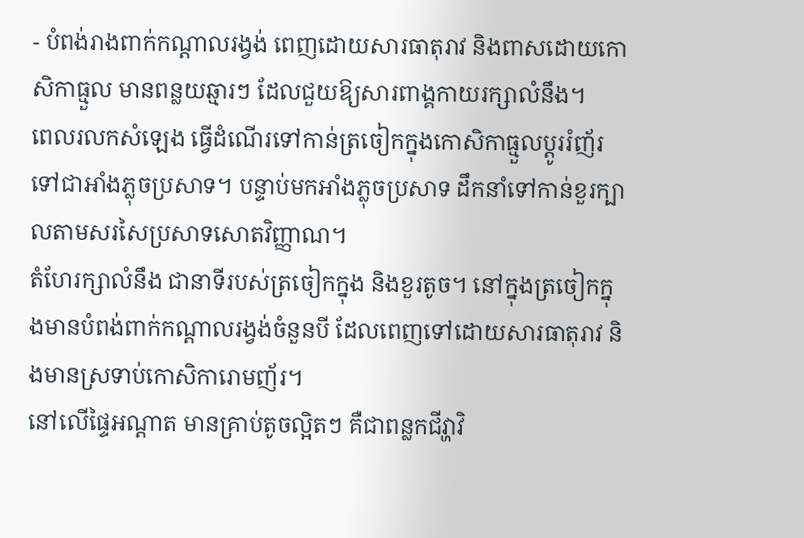- បំពង់រាងពាក់កណ្ដាលរង្វង់ ពេញដោយសារធាតុរាវ និងពាសដោយកោសិកាធ្មួល មានពន្លយឆ្មារៗ ដែលជួយឱ្យសារពាង្គកាយរក្សាលំនឹង។
ពេលរលកសំឡេង ធ្វើដំណើរទៅកាន់ត្រចៀកក្នុងកោសិកាធ្មួលប្ដូររំញ័រទៅជាអាំងភ្លុចប្រសាទ។ បន្ទាប់មកអាំងភ្លុចប្រសាទ ដឹកនាំទៅកាន់ខួរក្បាលតាមសរសៃប្រសាទសោតវិញ្ញាណ។
តំហែរក្សាលំនឹង ជានាទីរបស់ត្រចៀកក្នុង និងខួរតូច។ នៅក្នុងត្រចៀកក្នុងមានបំពង់ពាក់កណ្ដាលរង្វង់ចំនួនបី ដែលពេញទៅដោយសារធាតុរាវ និងមានស្រទាប់កោសិការោមញ័រ។
នៅលើផ្ទៃអណ្ដាត មានគ្រាប់តូចល្អិតៗ គឺជាពន្លកជីវ្ហាវិ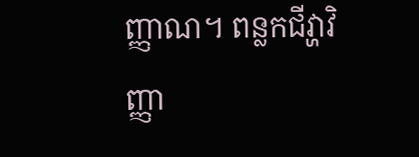ញ្ញាណ។ ពន្លកជីវ្ហាវិញ្ញា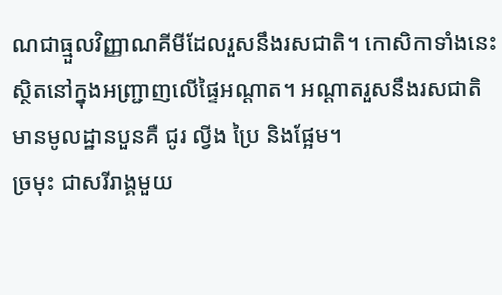ណជាធ្មួលវិញ្ញាណគីមីដែលរួសនឹងរសជាតិ។ កោសិកាទាំងនេះស្ថិតនៅក្នុងអញ្ជ្រាញលើផ្ទៃអណ្ដាត។ អណ្ដាតរួសនឹងរសជាតិមានមូលដ្ឋានបួនគឺ ជូរ ល្វីង ប្រៃ និងផ្អែម។
ច្រមុះ ជាសរីរាង្គមួយ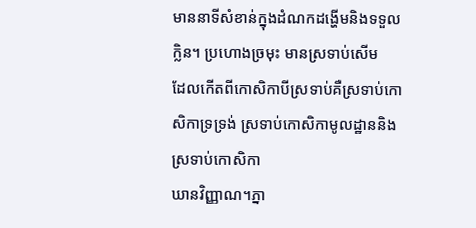មាននាទីសំខាន់ក្នុងដំណកដង្ហើមនិងទទួលក្លិន។ ប្រហោងច្រមុះ មានស្រទាប់សើម
ដែលកើតពីកោសិកាបីស្រទាប់គឺស្រទាប់កោសិកាទ្រទ្រង់ ស្រទាប់កោសិកាមូលដ្ឋាននិងស្រទាប់កោសិកា
ឃានវិញ្ញាណ។ភ្នា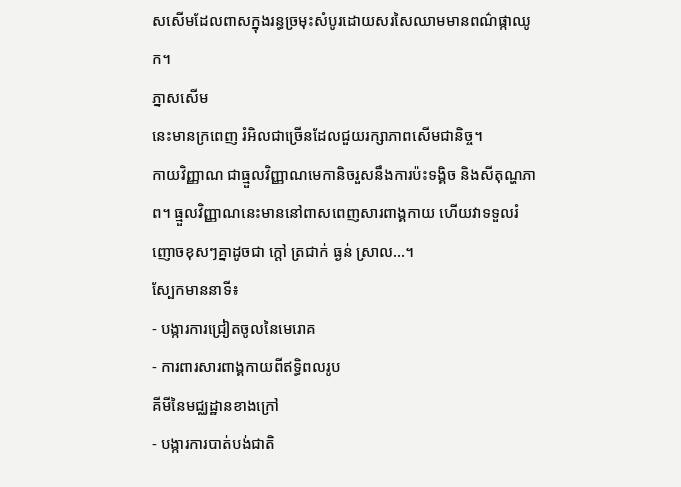សសើមដែលពាសក្នុងរន្ធច្រមុះសំបូរដោយសរសៃឈាមមានពណ៌ផ្កាឈូក។
ភ្នាសសើម
នេះមានក្រពេញ រំអិលជាច្រើនដែលជួយរក្សាភាពសើមជានិច្ច។
កាយវិញ្ញាណ ជាធ្មួលវិញ្ញាណមេកានិចរួសនឹងការប៉ះទង្គិច និងសីតុណ្ហភាព។ ធ្មួលវិញ្ញាណនេះមាននៅពាសពេញសារពាង្គកាយ ហើយវាទទួលរំញោចខុសៗគ្នាដូចជា ក្ដៅ ត្រជាក់ ធ្ងន់ ស្រាល...។
ស្បែកមាននាទី៖
- បង្ការការជ្រៀតចូលនៃមេរោគ
- ការពារសារពាង្គកាយពីឥទ្ធិពលរូប
គីមីនៃមជ្ឈដ្ឋានខាងក្រៅ
- បង្ការការបាត់បង់ជាតិ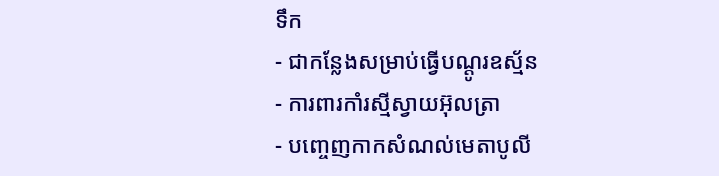ទឹក
- ជាកន្លែងសម្រាប់ធ្វើបណ្ដូរឧស្ម័ន
- ការពារកាំរស្មីស្វាយអ៊ុលត្រា
- បញ្ចេញកាកសំណល់មេតាបូលី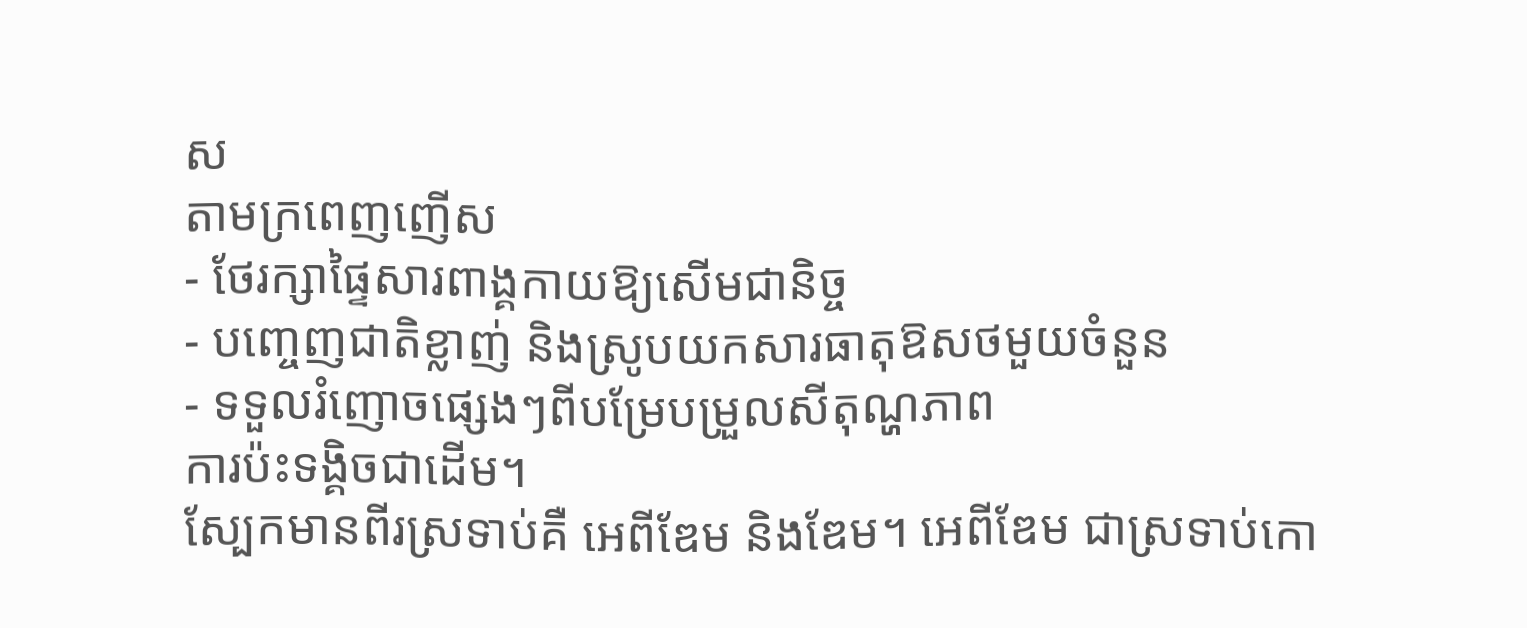ស
តាមក្រពេញញើស
- ថែរក្សាផ្ទៃសារពាង្គកាយឱ្យសើមជានិច្ច
- បញ្ចេញជាតិខ្លាញ់ និងស្រូបយកសារធាតុឱសថមួយចំនួន
- ទទួលរំញោចផ្សេងៗពីបម្រែបម្រួលសីតុណ្ហភាព
ការប៉ះទង្គិចជាដើម។
ស្បែកមានពីរស្រទាប់គឺ អេពីឌែម និងឌែម។ អេពីឌែម ជាស្រទាប់កោ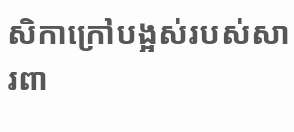សិកាក្រៅបង្អស់របស់សារពា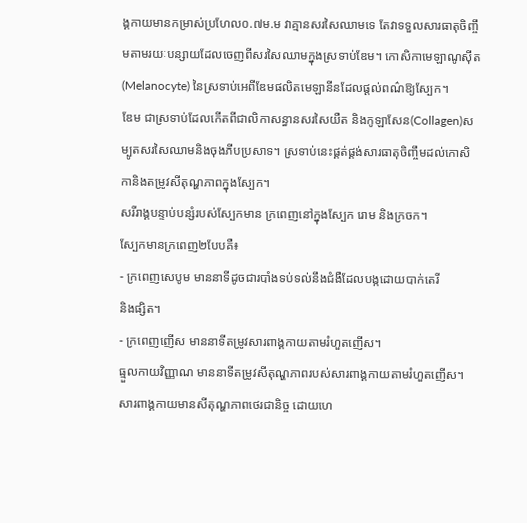ង្គកាយមានកម្រាស់ប្រហែល០.៧ម.ម វាគ្មានសរសៃឈាមទេ តែវាទទួលសារធាតុចិញ្ចឹមតាមរយៈបន្សាយដែលចេញពីសរសៃឈាមក្នុងស្រទាប់ឌែម។ កោសិកាមេឡាណូស៊ីត (Melanocyte) នៃស្រទាប់អេពីឌែមផលិតមេឡានីនដែលផ្ដល់ពណ៌ឱ្យស្បែក។
ឌែម ជាស្រទាប់ដែលកើតពីជាលិកាសន្ធានសរសៃយឺត និងកូឡាសែន(Collagen)សម្បូតសរសៃឈាមនិងចុងភីបប្រសាទ។ ស្រទាប់នេះផ្គត់ផ្គង់សារធាតុចិញ្ចឹមដល់កោសិកានិងតម្រូវសីតុណ្ហភាពក្នុងស្បែក។
សរីរាង្គបន្ទាប់បន្សំរបស់ស្បែកមាន ក្រពេញនៅក្នុងស្បែក រោម និងក្រចក។
ស្បែកមានក្រពេញ២បែបគឺ៖
- ក្រពេញសេបូម មាននាទីដូចជារបាំងទប់ទល់នឹងជំងឺដែលបង្កដោយបាក់តេរី
និងផ្សិត។
- ក្រពេញញើស មាននាទីតម្រូវសារពាង្គកាយតាមរំហួតញើស។
ធ្មួលកាយវិញ្ញាណ មាននាទីតម្រូវសីតុណ្ហភាពរបស់សារពាង្គកាយតាមរំហួតញើស។ សារពាង្គកាយមានសីតុណ្ហភាពថេរជានិច្ច ដោយហេ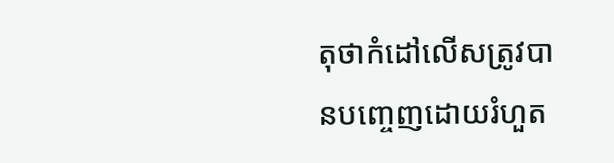តុថាកំដៅលើសត្រូវបានបញ្ចេញដោយរំហួត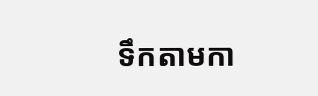ទឹកតាមកា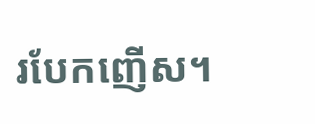របែកញើស។